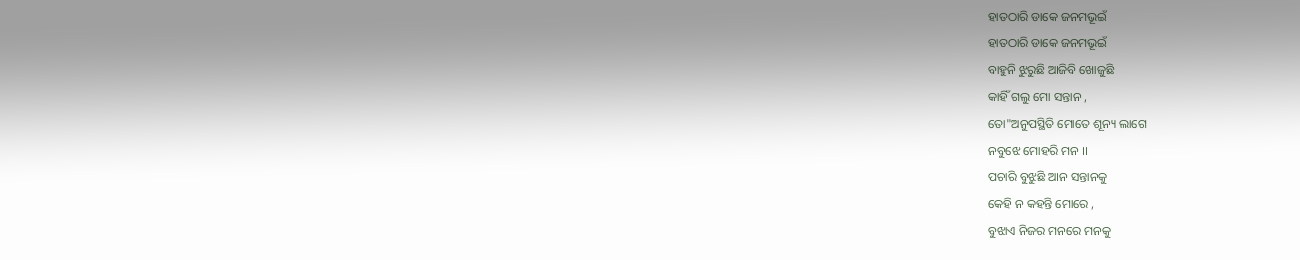ହାତଠାରି ଡାକେ ଜନମଭୂଇଁ
ହାତଠାରି ଡାକେ ଜନମଭୂଇଁ
ବାହୁନି ଝୁରୁଛି ଆଜିବି ଖୋଜୁଛି
କାହିଁ ଗଲୁ ମୋ ସନ୍ତାନ ,
ତୋ"ଅନୁପସ୍ଥିତି ମୋତେ ଶୂନ୍ୟ ଲାଗେ
ନବୁଝେ ମୋହରି ମନ ।।
ପଚାରି ବୁଝୁଛି ଆନ ସନ୍ତାନକୁ
କେହି ନ କହନ୍ତି ମୋରେ ,
ବୁଝାଏ ନିଜର ମନରେ ମନକୁ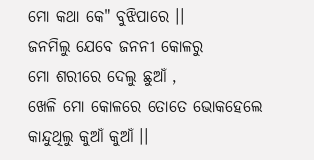ମୋ କଥା କେ" ବୁଝିପାରେ ।।
ଜନମିଲୁ ଯେବେ ଜନନୀ କୋଳରୁ
ମୋ ଶରୀରେ ଦେଲୁ ଛୁଆଁ ,
ଖେଳି ମୋ କୋଳରେ ତୋତେ ଭୋକହେଲେ
କାନ୍ଦୁଥିଲୁ କୁଆଁ କୁଆଁ ।।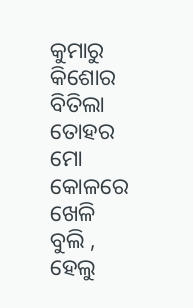କୁମାରୁ କିଶୋର ବିତିଲା ତୋହର
ମୋ କୋଳରେ ଖେଳି ବୁଲି ,
ହେଲୁ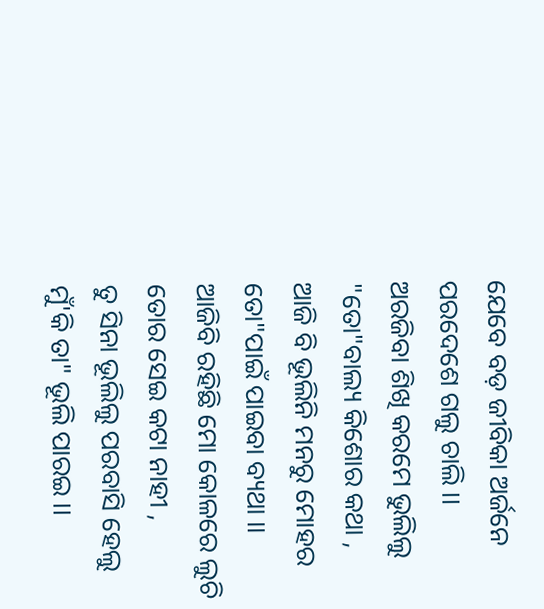ଯେବେ ବଡ଼ ଜୀବିକା ଅର୍ଜନେ
ପରଦେଶେ ଗଲୁ ଚାଲି ।।
ଅରଜିବା ଶିଖି କରମେ ଭୁଲିଲୁ
"ତୋ"ବାଲ୍ୟ କିଶୋର କଥା ,
ଆଜି ବି ଭୂଲିନି ମନରୁ ମୋହର
ତୋ"ପାଇଁ ପାଇବା ବ୍ୟଥା ।।
ଆଜିବି ରହିଛି ମୋ କୋଳରେ ଲୁଚି
ତୋର ସେଇ କଟା ନାହୀ ,
ତୁ ସିନା ଭୂଲିଲୁ ପରବାସି ହେଲୁ
ମୁଁ'କି ତା" ଭୂଲି ପାରଇ ।।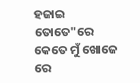ହଜାଇ ତୋତେ"ରେ କେତେ ମୁଁ ଖୋଜେ ରେ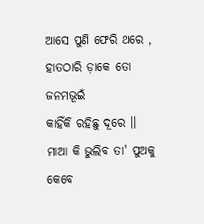ଆସେ ପୁଣି ଫେରି ଥରେ ,
ହାତଠାରି ଡ଼ାକେ ତୋ ଜନମଭୂଇଁ
କାହିଁକି ରହିଛୁ ଦୂରେ ।।
ମାଆ କି ଭୁଲିବ ତା' ପୁଅକୁ କେବେ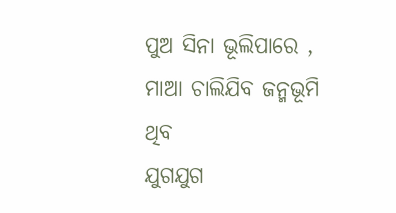ପୁଅ ସିନା ଭୂଲିପାରେ ,
ମାଆ ଚାଲିଯିବ ଜନ୍ମଭୂମି ଥିବ
ଯୁଗଯୁଗ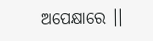ଅପେକ୍ଷାରେ ।।